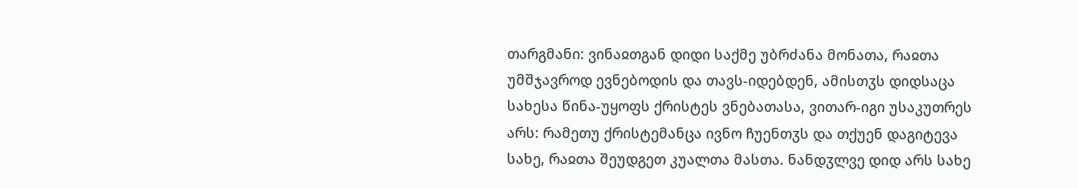თარგმანი: ვინაჲთგან დიდი საქმე უბრძანა მონათა, რაჲთა უმშჯავროდ ევნებოდის და თავს-იდებდენ, ამისთჳს დიდსაცა სახესა წინა-უყოფს ქრისტეს ვნებათასა, ვითარ-იგი უსაკუთრეს არს: რამეთუ ქრისტემანცა ივნო ჩუენთჳს და თქუენ დაგიტევა სახე, რაჲთა შეუდგეთ კუალთა მასთა. ნანდჳლვე დიდ არს სახე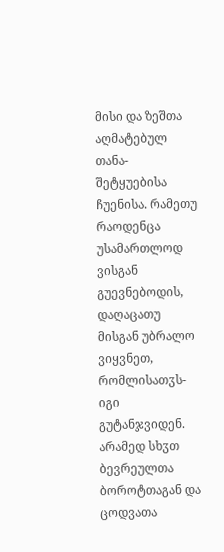მისი და ზეშთა აღმატებულ თანა-შეტყუებისა ჩუენისა. რამეთუ რაოდენცა უსამართლოდ ვისგან გუევნებოდის, დაღაცათუ მისგან უბრალო ვიყვნეთ, რომლისათჳს-იგი გუტანჯვიდენ. არამედ სხჳთ ბევრეულთა ბოროტთაგან და ცოდვათა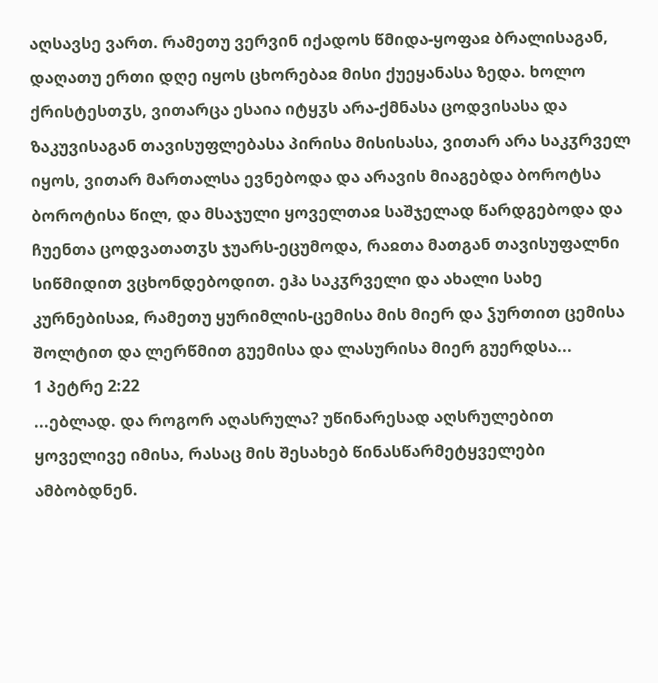აღსავსე ვართ. რამეთუ ვერვინ იქადოს წმიდა-ყოფაჲ ბრალისაგან, დაღათუ ერთი დღე იყოს ცხორებაჲ მისი ქუეყანასა ზედა. ხოლო ქრისტესთჳს, ვითარცა ესაია იტყჳს არა-ქმნასა ცოდვისასა და ზაკუვისაგან თავისუფლებასა პირისა მისისასა, ვითარ არა საკჳრველ იყოს, ვითარ მართალსა ევნებოდა და არავის მიაგებდა ბოროტსა ბოროტისა წილ, და მსაჯული ყოველთაჲ საშჯელად წარდგებოდა და ჩუენთა ცოდვათათჳს ჯუარს-ეცუმოდა, რაჲთა მათგან თავისუფალნი სიწმიდით ვცხონდებოდით. ეჰა საკჳრველი და ახალი სახე კურნებისაჲ, რამეთუ ყურიმლის-ცემისა მის მიერ და ჴურთით ცემისა შოლტით და ლერწმით გუემისა და ლასურისა მიერ გუერდსა...
1 პეტრე 2:22
...ებლად. და როგორ აღასრულა? უწინარესად აღსრულებით ყოველივე იმისა, რასაც მის შესახებ წინასწარმეტყველები ამბობდნენ.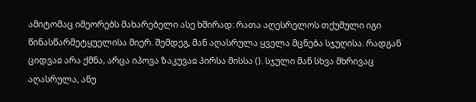ამიტომაც იმეორებს მახარებელი ასე ხშირად: რათა აღესრელოს თქუმული იგი წინასწარმეტყუელისა მიერ. შემდეგ, მან აღასრულა ყველა მცნება სჯუღისა. რადგან ციდვაჲ არა ქმნა, არცა იპოვა ზაკუვაჲ პირსა მისსა (). სჯული მან სხვა მხრივაც აღასრულა, ანუ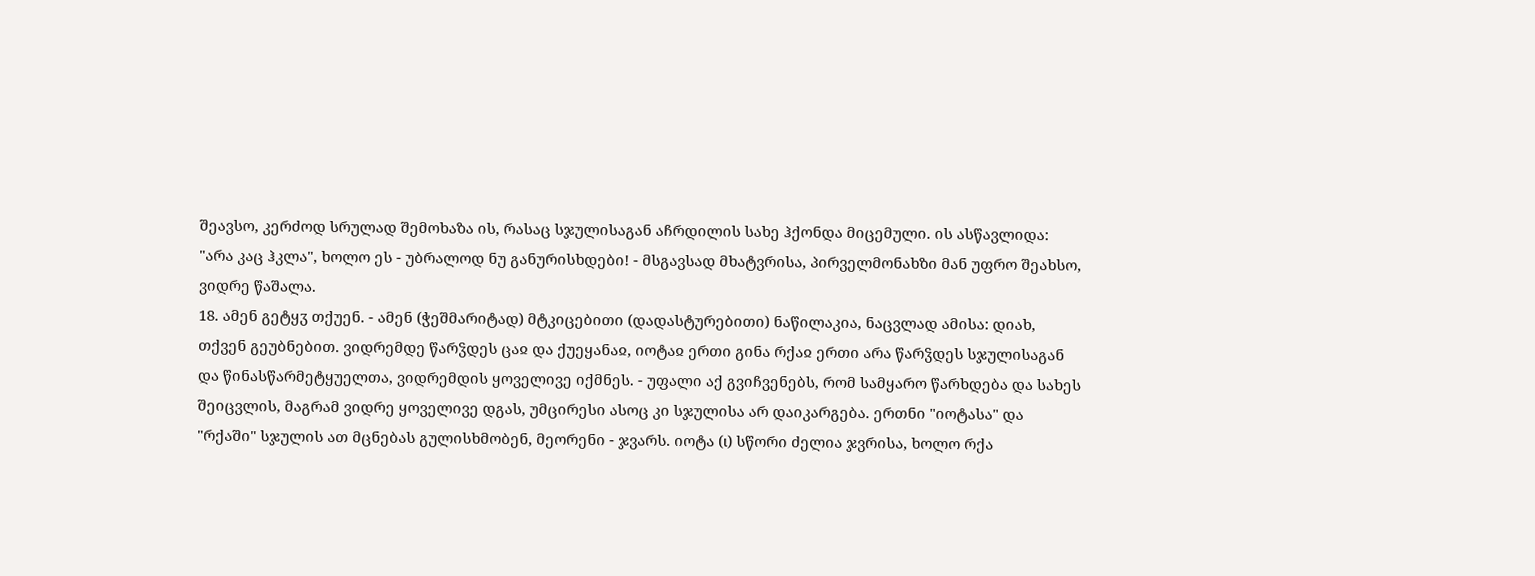შეავსო, კერძოდ სრულად შემოხაზა ის, რასაც სჯულისაგან აჩრდილის სახე ჰქონდა მიცემული. ის ასწავლიდა: "არა კაც ჰკლა", ხოლო ეს - უბრალოდ ნუ განურისხდები! - მსგავსად მხატვრისა, პირველმონახზი მან უფრო შეახსო, ვიდრე წაშალა.
18. ამენ გეტყჳ თქუენ. - ამენ (ჭეშმარიტად) მტკიცებითი (დადასტურებითი) ნაწილაკია, ნაცვლად ამისა: დიახ, თქვენ გეუბნებით. ვიდრემდე წარჴდეს ცაჲ და ქუეყანაჲ, იოტაჲ ერთი გინა რქაჲ ერთი არა წარჴდეს სჯულისაგან და წინასწარმეტყუელთა, ვიდრემდის ყოველივე იქმნეს. - უფალი აქ გვიჩვენებს, რომ სამყარო წარხდება და სახეს შეიცვლის, მაგრამ ვიდრე ყოველივე დგას, უმცირესი ასოც კი სჯულისა არ დაიკარგება. ერთნი "იოტასა" და "რქაში" სჯულის ათ მცნებას გულისხმობენ, მეორენი - ჯვარს. იოტა (ι) სწორი ძელია ჯვრისა, ხოლო რქა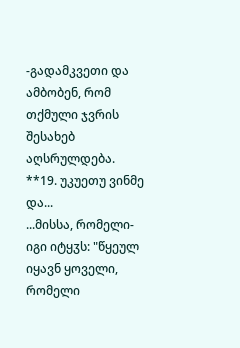-გადამკვეთი და ამბობენ, რომ თქმული ჯვრის შესახებ აღსრულდება.
**19. უკუეთუ ვინმე და...
...მისსა, რომელი-იგი იტყჳს: "წყეულ იყავნ ყოველი, რომელი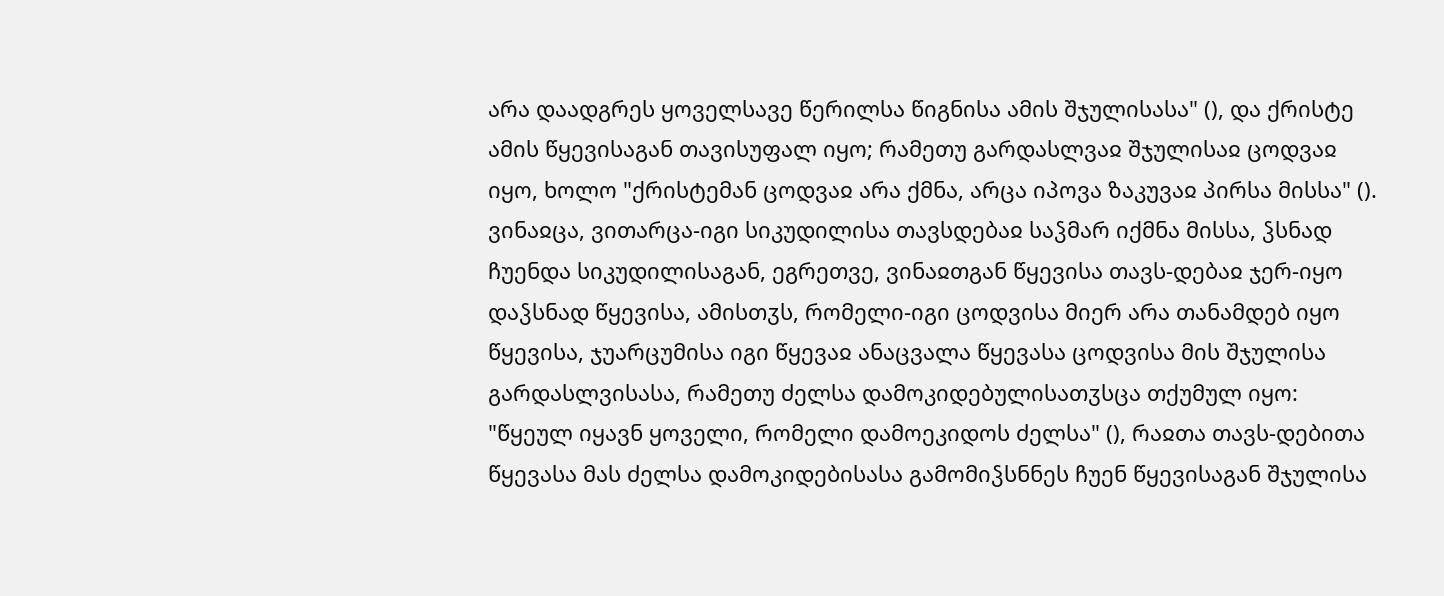არა დაადგრეს ყოველსავე წერილსა წიგნისა ამის შჯულისასა" (), და ქრისტე ამის წყევისაგან თავისუფალ იყო; რამეთუ გარდასლვაჲ შჯულისაჲ ცოდვაჲ იყო, ხოლო "ქრისტემან ცოდვაჲ არა ქმნა, არცა იპოვა ზაკუვაჲ პირსა მისსა" (). ვინაჲცა, ვითარცა-იგი სიკუდილისა თავსდებაჲ საჴმარ იქმნა მისსა, ჴსნად ჩუენდა სიკუდილისაგან, ეგრეთვე, ვინაჲთგან წყევისა თავს-დებაჲ ჯერ-იყო დაჴსნად წყევისა, ამისთჳს, რომელი-იგი ცოდვისა მიერ არა თანამდებ იყო წყევისა, ჯუარცუმისა იგი წყევაჲ ანაცვალა წყევასა ცოდვისა მის შჯულისა გარდასლვისასა, რამეთუ ძელსა დამოკიდებულისათჳსცა თქუმულ იყო: "წყეულ იყავნ ყოველი, რომელი დამოეკიდოს ძელსა" (), რაჲთა თავს-დებითა წყევასა მას ძელსა დამოკიდებისასა გამომიჴსნნეს ჩუენ წყევისაგან შჯულისა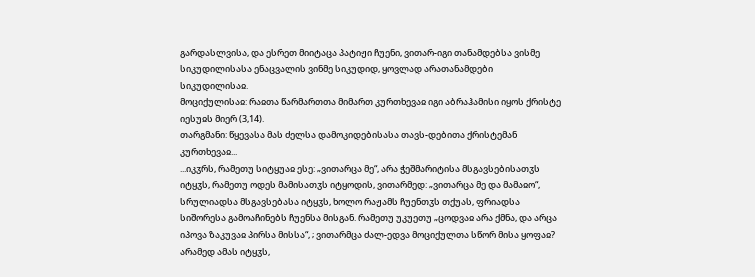გარდასლვისა, და ესრეთ მიიტაცა პატიჟი ჩუენი, ვითარ-იგი თანამდებსა ვისმე სიკუდილისასა ენაცვალის ვინმე სიკუდიდ, ყოვლად არათანამდები სიკუდილისაჲ.
მოციქულისაჲ: რაჲთა წარმართთა მიმართ კურთხევაჲ იგი აბრაჰამისი იყოს ქრისტე იესუჲს მიერ (3,14).
თარგმანი: წყევასა მას ძელსა დამოკიდებისასა თავს-დებითა ქრისტემან კურთხევაჲ...
...იკჳრს, რამეთუ სიტყუაჲ ესე: „ვითარცა მე“, არა ჭეშმარიტისა მსგავსებისათჳს იტყჳს, რამეთუ ოდეს მამისათჳს იტყოდის, ვითარმედ: „ვითარცა მე და მამაჲო“, სრულიადსა მსგავსებასა იტყჳს, ხოლო რაჟამს ჩუენთჳს თქუას, ფრიადსა სიშორესა გამოაჩინებს ჩუენსა მისგან. რამეთუ უკუეთუ „ცოდვაჲ არა ქმნა, და არცა იპოვა ზაკუვაჲ პირსა მისსა“, ; ვითარმცა ძალ-ედვა მოციქულთა სწორ მისა ყოფაჲ? არამედ ამას იტყჳს,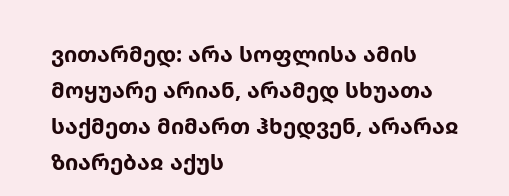ვითარმედ: არა სოფლისა ამის მოყუარე არიან, არამედ სხუათა საქმეთა მიმართ ჰხედვენ, არარაჲ ზიარებაჲ აქუს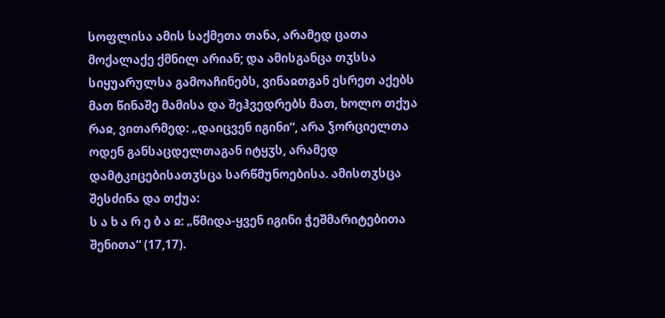სოფლისა ამის საქმეთა თანა, არამედ ცათა მოქალაქე ქმნილ არიან; და ამისგანცა თჳსსა სიყუარულსა გამოაჩინებს, ვინაჲთგან ესრეთ აქებს მათ წინაშე მამისა და შეჰვედრებს მათ, ხოლო თქუა რაჲ, ვითარმედ: „დაიცვენ იგინი“, არა ჴორციელთა ოდენ განსაცდელთაგან იტყჳს, არამედ დამტკიცებისათჳსცა სარწმუნოებისა. ამისთჳსცა შესძინა და თქუა:
ს ა ხ ა რ ე ბ ა ჲ: „წმიდა-ყვენ იგინი ჭეშმარიტებითა შენითა“ (17,17).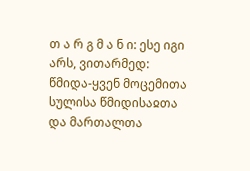თ ა რ გ მ ა ნ ი: ესე იგი არს, ვითარმედ: წმიდა-ყვენ მოცემითა სულისა წმიდისაჲთა და მართალთა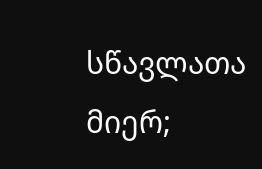სწავლათა მიერ;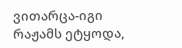ვითარცა-იგი რაჟამს ეტყოდა,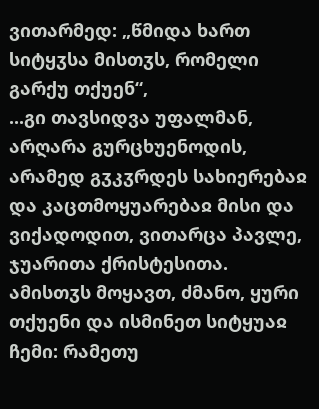ვითარმედ: „წმიდა ხართ სიტყჳსა მისთჳს, რომელი გარქუ თქუენ“,
...გი თავსიდვა უფალმან, არღარა გურცხუენოდის, არამედ გჳკჳრდეს სახიერებაჲ და კაცთმოყუარებაჲ მისი და ვიქადოდით, ვითარცა პავლე, ჯუარითა ქრისტესითა. ამისთჳს მოყავთ, ძმანო, ყური თქუენი და ისმინეთ სიტყუაჲ ჩემი: რამეთუ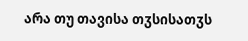არა თუ თავისა თჳსისათჳს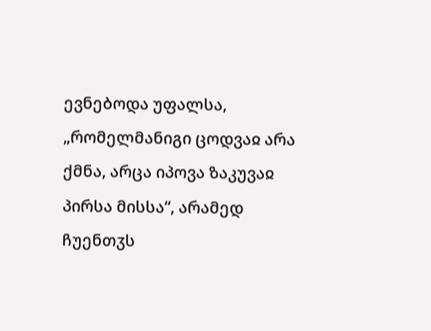ევნებოდა უფალსა, „რომელმანიგი ცოდვაჲ არა ქმნა, არცა იპოვა ზაკუვაჲ პირსა მისსა“, არამედ ჩუენთჳს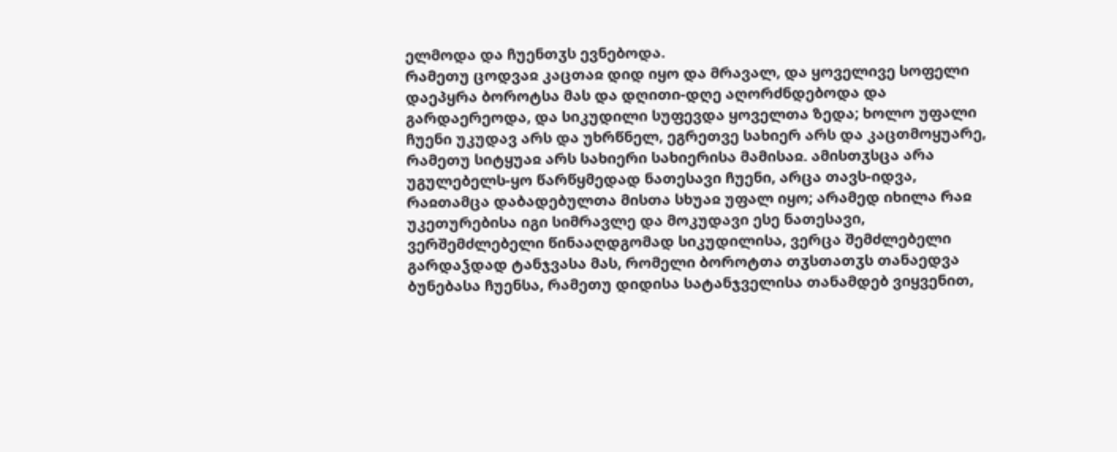ელმოდა და ჩუენთჳს ევნებოდა.
რამეთუ ცოდვაჲ კაცთაჲ დიდ იყო და მრავალ, და ყოველივე სოფელი დაეპყრა ბოროტსა მას და დღითი-დღე აღორძნდებოდა და გარდაერეოდა, და სიკუდილი სუფევდა ყოველთა ზედა; ხოლო უფალი ჩუენი უკუდავ არს და უხრწნელ, ეგრეთვე სახიერ არს და კაცთმოყუარე, რამეთუ სიტყუაჲ არს სახიერი სახიერისა მამისაჲ. ამისთჳსცა არა უგულებელს-ყო წარწყმედად ნათესავი ჩუენი, არცა თავს-იდვა, რაჲთამცა დაბადებულთა მისთა სხუაჲ უფალ იყო; არამედ იხილა რაჲ უკეთურებისა იგი სიმრავლე და მოკუდავი ესე ნათესავი, ვერშემძლებელი წინააღდგომად სიკუდილისა, ვერცა შემძლებელი გარდაჴდად ტანჯვასა მას, რომელი ბოროტთა თჳსთათჳს თანაედვა ბუნებასა ჩუენსა, რამეთუ დიდისა სატანჯველისა თანამდებ ვიყვენით,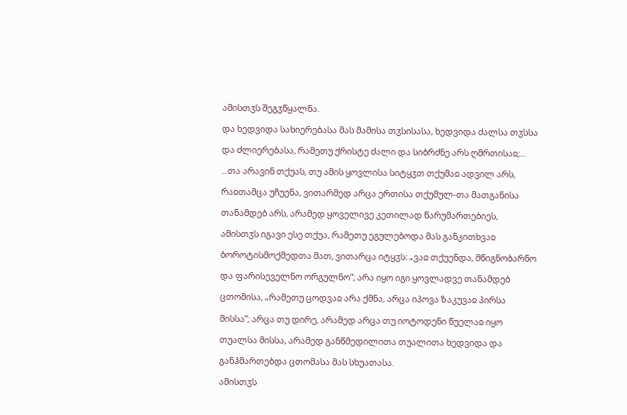ამისთჳს შეგჳწყალნა.
და ხედვიდა სახიერებასა მას მამისა თჳსისასა, ხედვიდა ძალსა თჳსსა და ძლიერებასა, რამეთუ ქრისტე ძალი და სიბრძნე არს ღმრთისაჲ;...
...თა არავინ თქუას, თუ ამის ყოვლისა სიტყჳთ თქუმაჲ ადვილ არს, რაჲთამცა უჩუენა, ვითარმედ არცა ერთისა თქუმულ-თა მათგანისა თანამდებ არს, არამედ ყოველივე კეთილად წარუმართებიეს, ამისთჳს იგავი ესე თქუა, რამეთუ ეგულებოდა მას განკითხვაჲ ბოროტისმოქმედთა მათ, ვითარცა იტყჳს: „ვაჲ თქუენდა, მწიგნობარნო და ფარისეველნო ორგულნო“; არა იყო იგი ყოვლადვე თანამდებ ცთომისა, „რამეთუ ცოდვაჲ არა ქმნა, არცა იპოვა ზაკუვაჲ პირსა მისსა“; არცა თუ დირე, არამედ არცა თუ იოტოდენი წუელაჲ იყო თუალსა მისსა, არამედ განწმედილითა თუალითა ხედვიდა და განჰმართებდა ცთომასა მას სხუათასა.
ამისთჳს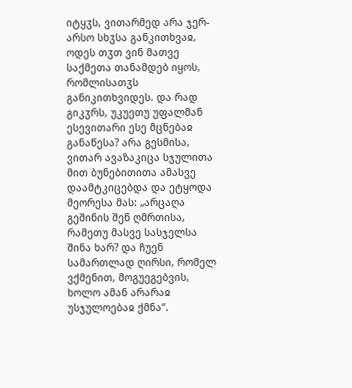იტყჳს, ვითარმედ არა ჯერ-არსო სხჳსა განკითხვაჲ, ოდეს თჳთ ვინ მათვე საქმეთა თანამდებ იყოს, რომლისათჳს განიკითხვიდეს. და რად გიკჳრს, უკუეთუ უფალმან ესევითარი ესე მცნებაჲ განაწესა? არა გესმისა, ვითარ ავაზაკიცა სჯულითა მით ბუნებითითა ამასვე დაამტკიცებდა და ეტყოდა მეორესა მას: „არცაღა გეშინის შენ ღმრთისა, რამეთუ მასვე სასჯელსა შინა ხარ? და ჩუენ სამართლად ღირსი, რომელ ვქმენით, მოგუეგებვის, ხოლო ამან არარაჲ უსჯულოებაჲ ქმნა“.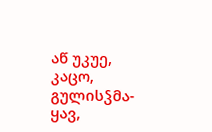აწ უკუე, კაცო, გულისჴმა-ყავ,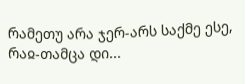რამეთუ არა ჯერ-არს საქმე ესე, რაჲ-თამცა დი...